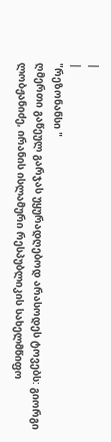|
|
"რეზონანსი "
ღმერთი გაწეულ გარჯას უყურადღებოდ არასოდეს ტოვებს: გიორგი ლობჟანიძე, ირანის ისლამური რესპუბლიკის სახელმწიფო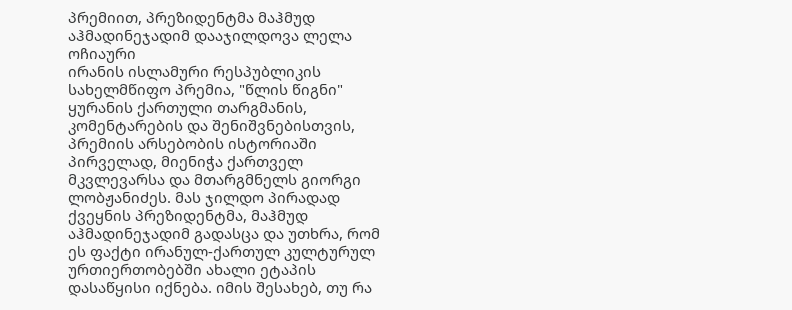პრემიით, პრეზიდენტმა მაჰმუდ აჰმადინეჯადიმ დააჯილდოვა ლელა ოჩიაური
ირანის ისლამური რესპუბლიკის სახელმწიფო პრემია, "წლის წიგნი" ყურანის ქართული თარგმანის, კომენტარების და შენიშვნებისთვის, პრემიის არსებობის ისტორიაში პირველად, მიენიჭა ქართველ მკვლევარსა და მთარგმნელს გიორგი ლობჟანიძეს. მას ჯილდო პირადად ქვეყნის პრეზიდენტმა, მაჰმუდ აჰმადინეჯადიმ გადასცა და უთხრა, რომ ეს ფაქტი ირანულ-ქართულ კულტურულ ურთიერთობებში ახალი ეტაპის დასაწყისი იქნება. იმის შესახებ, თუ რა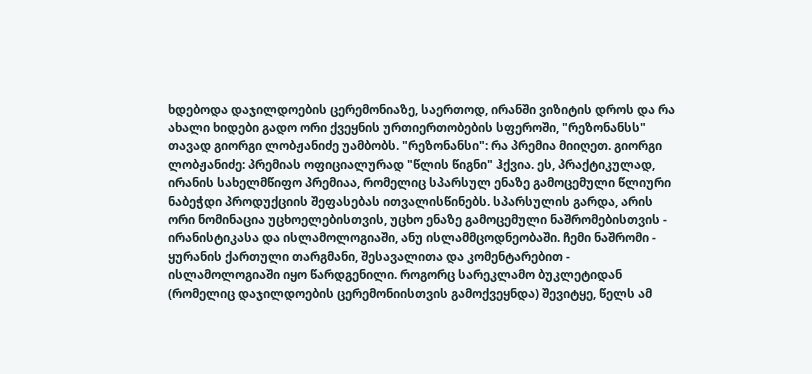ხდებოდა დაჯილდოების ცერემონიაზე, საერთოდ, ირანში ვიზიტის დროს და რა ახალი ხიდები გადო ორი ქვეყნის ურთიერთობების სფეროში, "რეზონანსს" თავად გიორგი ლობჟანიძე უამბობს. "რეზონანსი": რა პრემია მიიღეთ. გიორგი ლობჟანიძე: პრემიას ოფიციალურად "წლის წიგნი" ჰქვია. ეს, პრაქტიკულად, ირანის სახელმწიფო პრემიაა, რომელიც სპარსულ ენაზე გამოცემული წლიური ნაბეჭდი პროდუქციის შეფასებას ითვალისწინებს. სპარსულის გარდა, არის ორი ნომინაცია უცხოელებისთვის, უცხო ენაზე გამოცემული ნაშრომებისთვის - ირანისტიკასა და ისლამოლოგიაში, ანუ ისლამმცოდნეობაში. ჩემი ნაშრომი - ყურანის ქართული თარგმანი, შესავალითა და კომენტარებით - ისლამოლოგიაში იყო წარდგენილი. როგორც სარეკლამო ბუკლეტიდან (რომელიც დაჯილდოების ცერემონიისთვის გამოქვეყნდა) შევიტყე, წელს ამ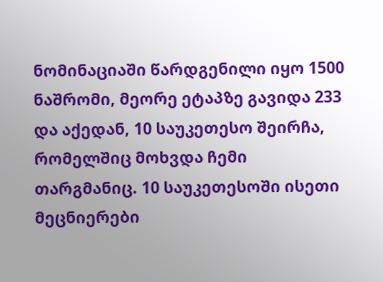ნომინაციაში წარდგენილი იყო 1500 ნაშრომი, მეორე ეტაპზე გავიდა 233 და აქედან, 10 საუკეთესო შეირჩა, რომელშიც მოხვდა ჩემი თარგმანიც. 10 საუკეთესოში ისეთი მეცნიერები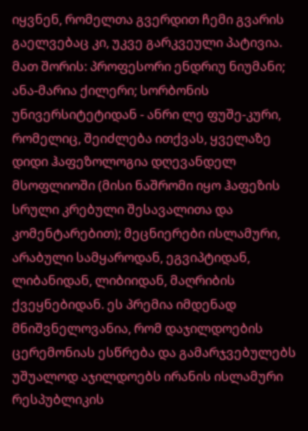იყვნენ, რომელთა გვერდით ჩემი გვარის გაელვებაც კი, უკვე გარკვეული პატივია. მათ შორის: პროფესორი ენდრიუ ნიუმანი; ანა-მარია ქილერი; სორბონის უნივერსიტეტიდან - ანრი ლე ფუშე-კური, რომელიც, შეიძლება ითქვას, ყველაზე დიდი ჰაფეზოლოგია დღევანდელ მსოფლიოში (მისი ნაშრომი იყო ჰაფეზის სრული კრებული შესავალითა და კომენტარებით); მეცნიერები ისლამური, არაბული სამყაროდან, ეგვიპტიდან, ლიბანიდან, ლიბიიდან, მაღრიბის ქვეყნებიდან. ეს პრემია იმდენად მნიშვნელოვანია, რომ დაჯილდოების ცერემონიას ესწრება და გამარჯვებულებს უშუალოდ აჯილდოებს ირანის ისლამური რესპუბლიკის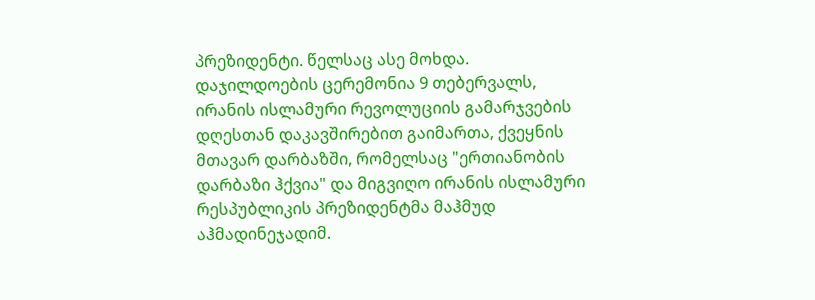პრეზიდენტი. წელსაც ასე მოხდა. დაჯილდოების ცერემონია 9 თებერვალს, ირანის ისლამური რევოლუციის გამარჯვების დღესთან დაკავშირებით გაიმართა, ქვეყნის მთავარ დარბაზში, რომელსაც "ერთიანობის დარბაზი ჰქვია" და მიგვიღო ირანის ისლამური რესპუბლიკის პრეზიდენტმა მაჰმუდ აჰმადინეჯადიმ.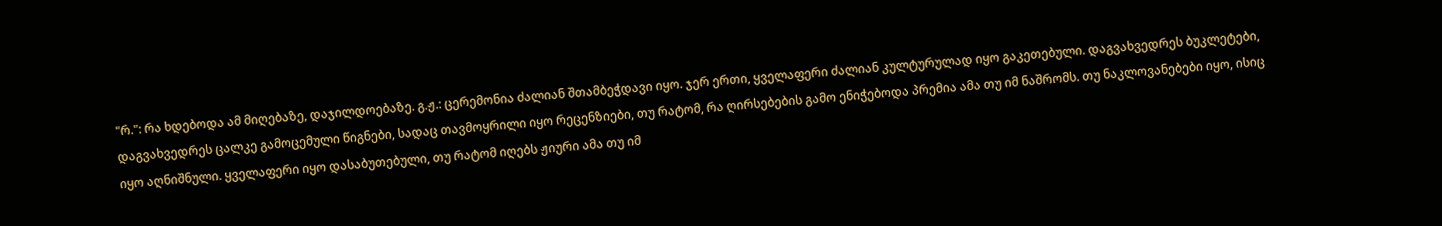"რ.": რა ხდებოდა ამ მიღებაზე, დაჯილდოებაზე. გ.ჟ.: ცერემონია ძალიან შთამბეჭდავი იყო. ჯერ ერთი, ყველაფერი ძალიან კულტურულად იყო გაკეთებული. დაგვახვედრეს ბუკლეტები, დაგვახვედრეს ცალკე გამოცემული წიგნები, სადაც თავმოყრილი იყო რეცენზიები, თუ რატომ, რა ღირსებების გამო ენიჭებოდა პრემია ამა თუ იმ ნაშრომს. თუ ნაკლოვანებები იყო, ისიც იყო აღნიშნული. ყველაფერი იყო დასაბუთებული, თუ რატომ იღებს ჟიური ამა თუ იმ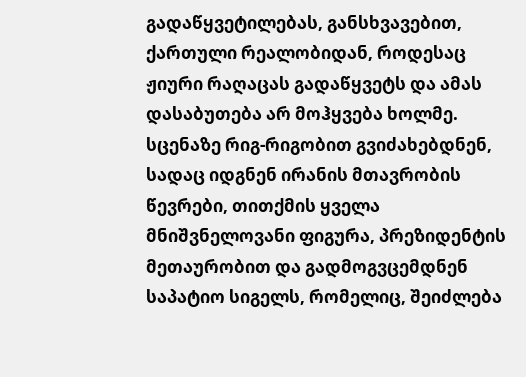გადაწყვეტილებას, განსხვავებით, ქართული რეალობიდან, როდესაც ჟიური რაღაცას გადაწყვეტს და ამას დასაბუთება არ მოჰყვება ხოლმე. სცენაზე რიგ-რიგობით გვიძახებდნენ, სადაც იდგნენ ირანის მთავრობის წევრები, თითქმის ყველა მნიშვნელოვანი ფიგურა, პრეზიდენტის მეთაურობით და გადმოგვცემდნენ საპატიო სიგელს, რომელიც, შეიძლება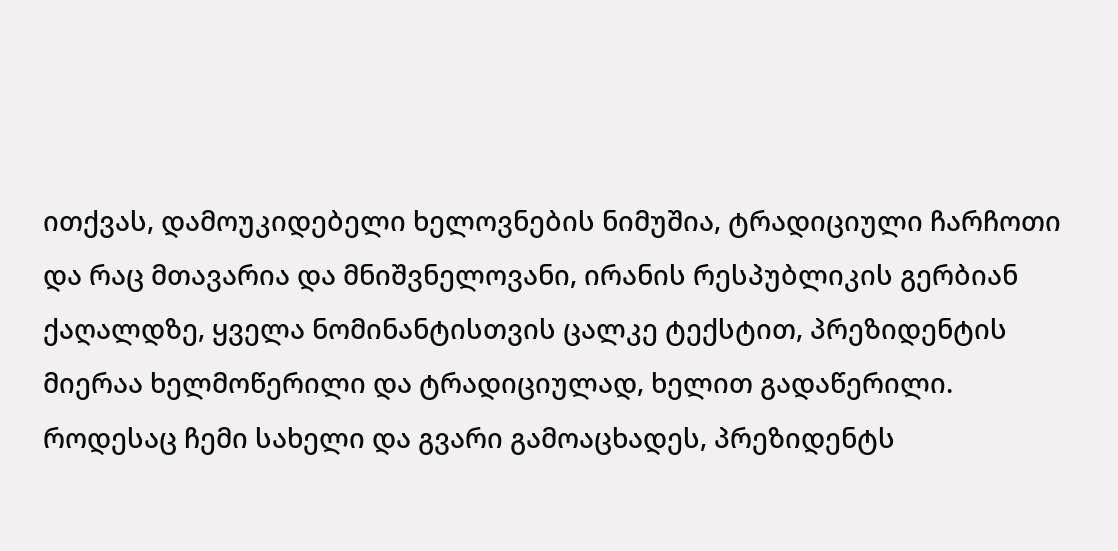ითქვას, დამოუკიდებელი ხელოვნების ნიმუშია, ტრადიციული ჩარჩოთი და რაც მთავარია და მნიშვნელოვანი, ირანის რესპუბლიკის გერბიან ქაღალდზე, ყველა ნომინანტისთვის ცალკე ტექსტით, პრეზიდენტის მიერაა ხელმოწერილი და ტრადიციულად, ხელით გადაწერილი. როდესაც ჩემი სახელი და გვარი გამოაცხადეს, პრეზიდენტს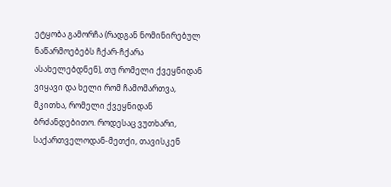ეტყობა გამორჩა (რადგან ნომინირებულ ნაწარმოებებს ჩქარ-ჩქარა ასახელებდნენ), თუ რომელი ქვეყნიდან ვიყავი და ხელი რომ ჩამომართვა, მკითხა, რომელი ქვეყნიდან ბრძანდებითო. როდესაც ვუთხარი, საქართველოდან-მეთქი, თავისკენ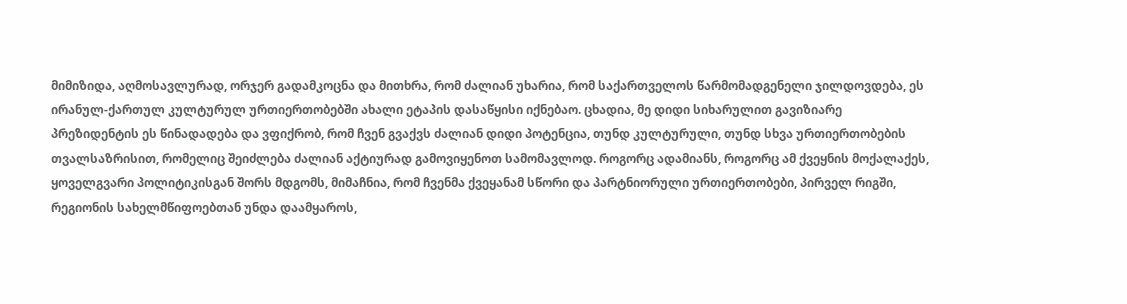მიმიზიდა, აღმოსავლურად, ორჯერ გადამკოცნა და მითხრა, რომ ძალიან უხარია, რომ საქართველოს წარმომადგენელი ჯილდოვდება, ეს ირანულ-ქართულ კულტურულ ურთიერთობებში ახალი ეტაპის დასაწყისი იქნებაო. ცხადია, მე დიდი სიხარულით გავიზიარე პრეზიდენტის ეს წინადადება და ვფიქრობ, რომ ჩვენ გვაქვს ძალიან დიდი პოტენცია, თუნდ კულტურული, თუნდ სხვა ურთიერთობების თვალსაზრისით, რომელიც შეიძლება ძალიან აქტიურად გამოვიყენოთ სამომავლოდ. როგორც ადამიანს, როგორც ამ ქვეყნის მოქალაქეს, ყოველგვარი პოლიტიკისგან შორს მდგომს, მიმაჩნია, რომ ჩვენმა ქვეყანამ სწორი და პარტნიორული ურთიერთობები, პირველ რიგში, რეგიონის სახელმწიფოებთან უნდა დაამყაროს,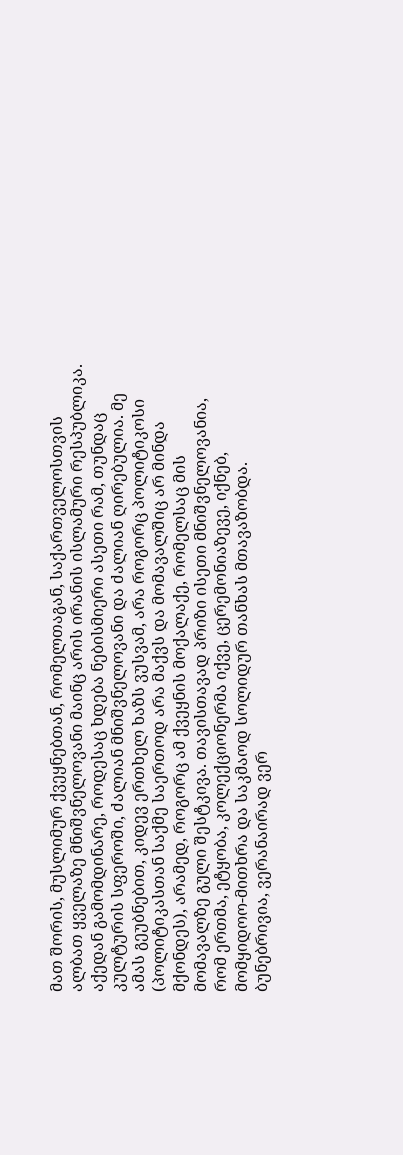მათ შორის, მუსლიმურ ქვეყნებთან, რომელთაგან, საქართველოსთვის ალბათ ყველაზე მნიშვნელოვანი მაინც არის ირანის ისლამური რესპუბლიკა. აქედან გამომდინარე, როდესაც ხდება ნებისმიერი ასეთი რამ, თუნდაც კულტურის სფეროში, ძალიან მნიშვნელოვანი და ძალიან ღირებულია. მე ამას გეუბნებით, კიდევ ერთხელ ხაზს ვუსვამ, არა როგორც პოლიტიკოსი (პოლიტიკასთან საქმე საერთოდ არა მაქვს და მომავალშიც არ მინდა მქონდეს), არამედ, როგორც ამ ქვეყნის მოქალაქე, რომელსაც მის მომავალზე გული შესტკივა. თავისთავად პრიზი ისეთი მნიშვნელოვანია, რომ ერთმა, ეტყობა, კოლექციონერმა იქვე, ცერემონიაზევე, იქნებ, მომყიდოო-მითხრა და საკმაოდ სოლიდურ თანხას მთავაზობდა. ბუნებრივია, ვერანაირად ვერ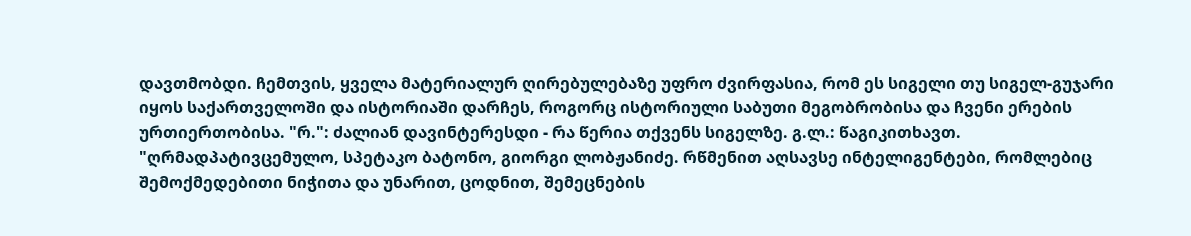დავთმობდი. ჩემთვის, ყველა მატერიალურ ღირებულებაზე უფრო ძვირფასია, რომ ეს სიგელი თუ სიგელ-გუჯარი იყოს საქართველოში და ისტორიაში დარჩეს, როგორც ისტორიული საბუთი მეგობრობისა და ჩვენი ერების ურთიერთობისა. "რ.": ძალიან დავინტერესდი - რა წერია თქვენს სიგელზე. გ.ლ.: წაგიკითხავთ. "ღრმადპატივცემულო, სპეტაკო ბატონო, გიორგი ლობჟანიძე. რწმენით აღსავსე ინტელიგენტები, რომლებიც შემოქმედებითი ნიჭითა და უნარით, ცოდნით, შემეცნების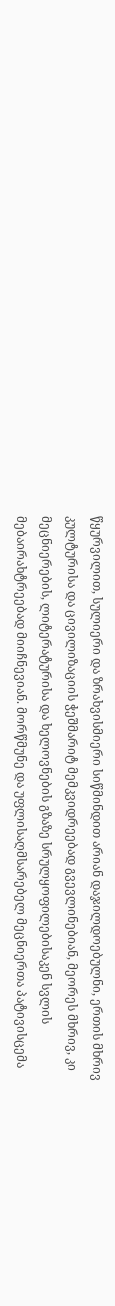წყურვილით, სულიერი და ზრახვისმიერი სიწმინდით არიან დაჯილდოებულნი, ერთის მხრივ კულტურისა და ცივილიზაციის ჭეშმარიტ მემკვიდრეებად გვევლინებიან, მეორეს მხრივ, კი მეცნიერების, ლიტერატურისა და ხელოვნების გზაზე სრულყოფილებისაკენ სვლის მებაირახტრეებად მიიჩნევიან. მორწმუნე და უფლისაღმსარებელ მეცნიერთა პატივისცემა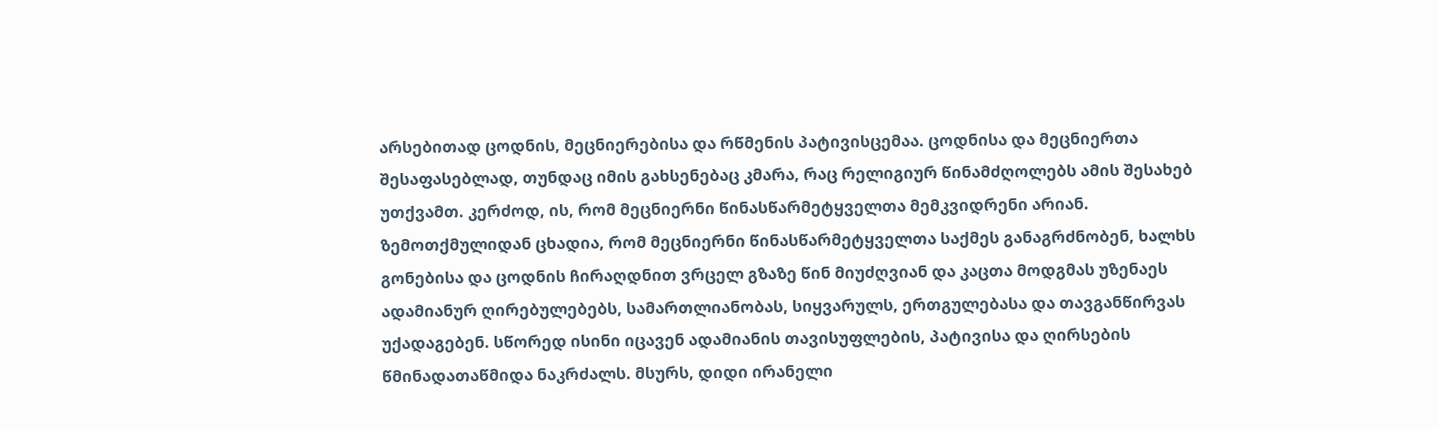არსებითად ცოდნის, მეცნიერებისა და რწმენის პატივისცემაა. ცოდნისა და მეცნიერთა შესაფასებლად, თუნდაც იმის გახსენებაც კმარა, რაც რელიგიურ წინამძღოლებს ამის შესახებ უთქვამთ. კერძოდ, ის, რომ მეცნიერნი წინასწარმეტყველთა მემკვიდრენი არიან. ზემოთქმულიდან ცხადია, რომ მეცნიერნი წინასწარმეტყველთა საქმეს განაგრძნობენ, ხალხს გონებისა და ცოდნის ჩირაღდნით ვრცელ გზაზე წინ მიუძღვიან და კაცთა მოდგმას უზენაეს ადამიანურ ღირებულებებს, სამართლიანობას, სიყვარულს, ერთგულებასა და თავგანწირვას უქადაგებენ. სწორედ ისინი იცავენ ადამიანის თავისუფლების, პატივისა და ღირსების წმინადათაწმიდა ნაკრძალს. მსურს, დიდი ირანელი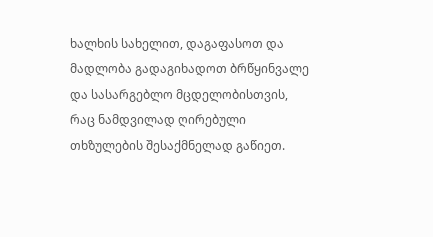ხალხის სახელით, დაგაფასოთ და მადლობა გადაგიხადოთ ბრწყინვალე და სასარგებლო მცდელობისთვის, რაც ნამდვილად ღირებული თხზულების შესაქმნელად გაწიეთ.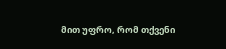მით უფრო, რომ თქვენი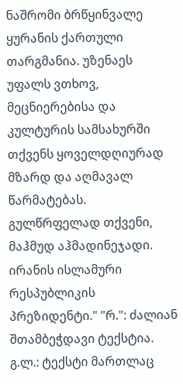ნაშრომი ბრწყინვალე ყურანის ქართული თარგმანია. უზენაეს უფალს ვთხოვ, მეცნიერებისა და კულტურის სამსახურში თქვენს ყოველდღიურად მზარდ და აღმავალ წარმატებას. გულწრფელად თქვენი, მაჰმუდ აჰმადინეჯადი. ირანის ისლამური რესპუბლიკის პრეზიდენტი." "რ.": ძალიან შთამბეჭდავი ტექსტია. გ.ლ.: ტექსტი მართლაც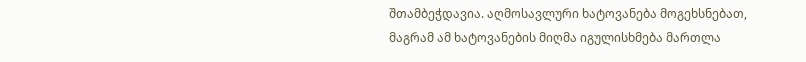შთამბეჭდავია. აღმოსავლური ხატოვანება მოგეხსნებათ, მაგრამ ამ ხატოვანების მიღმა იგულისხმება მართლა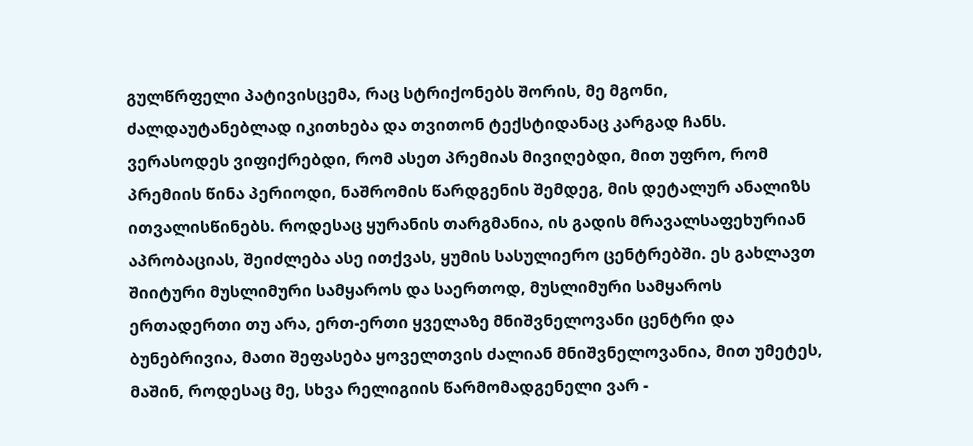გულწრფელი პატივისცემა, რაც სტრიქონებს შორის, მე მგონი, ძალდაუტანებლად იკითხება და თვითონ ტექსტიდანაც კარგად ჩანს. ვერასოდეს ვიფიქრებდი, რომ ასეთ პრემიას მივიღებდი, მით უფრო, რომ პრემიის წინა პერიოდი, ნაშრომის წარდგენის შემდეგ, მის დეტალურ ანალიზს ითვალისწინებს. როდესაც ყურანის თარგმანია, ის გადის მრავალსაფეხურიან აპრობაციას, შეიძლება ასე ითქვას, ყუმის სასულიერო ცენტრებში. ეს გახლავთ შიიტური მუსლიმური სამყაროს და საერთოდ, მუსლიმური სამყაროს ერთადერთი თუ არა, ერთ-ერთი ყველაზე მნიშვნელოვანი ცენტრი და ბუნებრივია, მათი შეფასება ყოველთვის ძალიან მნიშვნელოვანია, მით უმეტეს, მაშინ, როდესაც მე, სხვა რელიგიის წარმომადგენელი ვარ -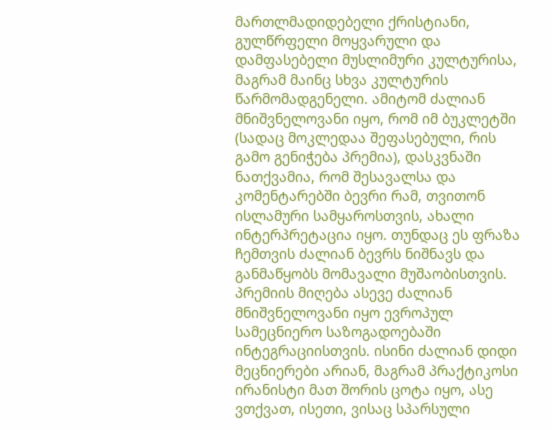მართლმადიდებელი ქრისტიანი, გულწრფელი მოყვარული და დამფასებელი მუსლიმური კულტურისა, მაგრამ მაინც სხვა კულტურის წარმომადგენელი. ამიტომ ძალიან მნიშვნელოვანი იყო, რომ იმ ბუკლეტში (სადაც მოკლედაა შეფასებული, რის გამო გენიჭება პრემია), დასკვნაში ნათქვამია, რომ შესავალსა და კომენტარებში ბევრი რამ, თვითონ ისლამური სამყაროსთვის, ახალი ინტერპრეტაცია იყო. თუნდაც ეს ფრაზა ჩემთვის ძალიან ბევრს ნიშნავს და განმაწყობს მომავალი მუშაობისთვის. პრემიის მიღება ასევე ძალიან მნიშვნელოვანი იყო ევროპულ სამეცნიერო საზოგადოებაში ინტეგრაციისთვის. ისინი ძალიან დიდი მეცნიერები არიან, მაგრამ პრაქტიკოსი ირანისტი მათ შორის ცოტა იყო, ასე ვთქვათ, ისეთი, ვისაც სპარსული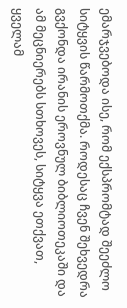ემარჯვებოდა ისე, რომ ექსპრომტად შეეძლო სიტყვის წარმოთქმა. როდესაც ჩვენ შეხვედრა გვქონდა ირანის ეროვნულ ბიბლიოთეკაში და ამ მეცნიერებს სთხოვეს, სიტყვა ეთქვათ, ყველამ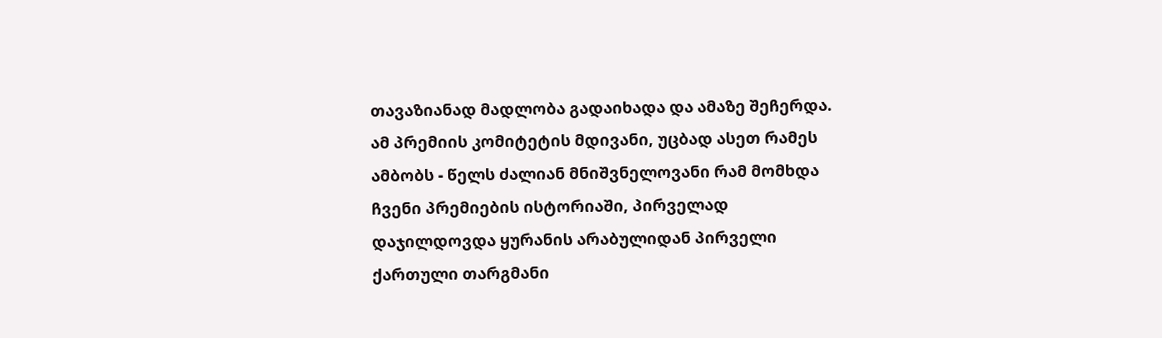თავაზიანად მადლობა გადაიხადა და ამაზე შეჩერდა. ამ პრემიის კომიტეტის მდივანი, უცბად ასეთ რამეს ამბობს - წელს ძალიან მნიშვნელოვანი რამ მომხდა ჩვენი პრემიების ისტორიაში, პირველად დაჯილდოვდა ყურანის არაბულიდან პირველი ქართული თარგმანი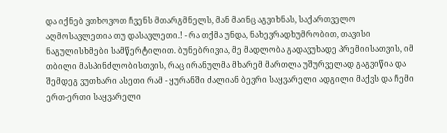და იქნებ ვთხოვოთ ჩვენს მთარგმნელს, მან მაინც აგვიხნას, საქართველო აღმოსავლეთია თუ დასავლეთი.! - რა თქმა უნდა, ნახევრადხუმრობით, თავისი ნაგულისხმები სამწერტილით. ბუნებრივია, მე მადლობა გადავუხადე პრემიისათვის, იმ თბილი მასპინძლობისთვის, რაც ირანულმა მხარემ მართლა უშურველად გაგვიწია და შემდეგ ვუთხარი ასეთი რამ - ყურანში ძალიან ბევრი საყვარელი ადგილი მაქვს და ჩემი ერთ-ერთი საყვარელი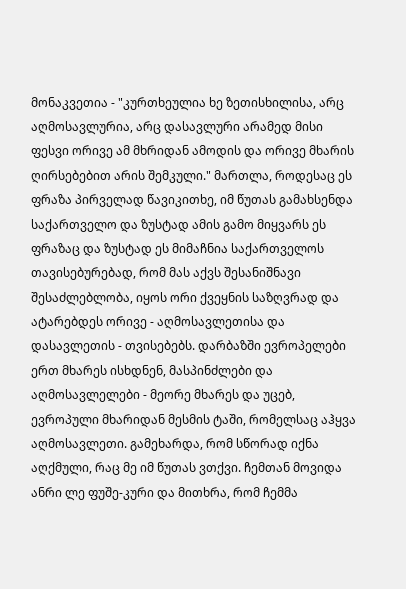მონაკვეთია - "კურთხეულია ხე ზეთისხილისა, არც აღმოსავლურია, არც დასავლური არამედ მისი ფესვი ორივე ამ მხრიდან ამოდის და ორივე მხარის ღირსებებით არის შემკული." მართლა, როდესაც ეს ფრაზა პირველად წავიკითხე, იმ წუთას გამახსენდა საქართველო და ზუსტად ამის გამო მიყვარს ეს ფრაზაც და ზუსტად ეს მიმაჩნია საქართველოს თავისებურებად, რომ მას აქვს შესანიშნავი შესაძლებლობა, იყოს ორი ქვეყნის საზღვრად და ატარებდეს ორივე - აღმოსავლეთისა და დასავლეთის - თვისებებს. დარბაზში ევროპელები ერთ მხარეს ისხდნენ, მასპინძლები და აღმოსავლელები - მეორე მხარეს და უცებ, ევროპული მხარიდან მესმის ტაში, რომელსაც აჰყვა აღმოსავლეთი. გამეხარდა, რომ სწორად იქნა აღქმული, რაც მე იმ წუთას ვთქვი. ჩემთან მოვიდა ანრი ლე ფუშე-კური და მითხრა, რომ ჩემმა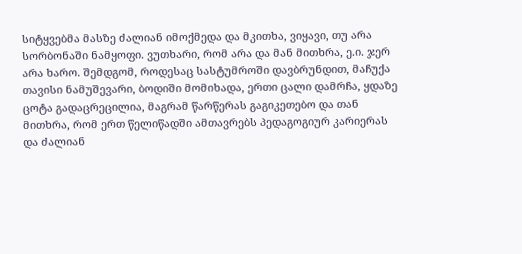სიტყვებმა მასზე ძალიან იმოქმედა და მკითხა, ვიყავი, თუ არა სორბონაში ნამყოფი. ვუთხარი, რომ არა და მან მითხრა, ე.ი. ჯერ არა ხარო. შემდგომ, როდესაც სასტუმროში დავბრუნდით, მაჩუქა თავისი ნამუშევარი, ბოდიში მომიხადა, ერთი ცალი დამრჩა, ყდაზე ცოტა გადაცრეცილია, მაგრამ წარწერას გაგიკეთებო და თან მითხრა, რომ ერთ წელიწადში ამთავრებს პედაგოგიურ კარიერას და ძალიან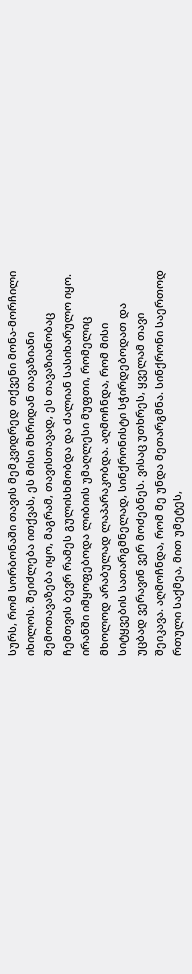სურს, რომ სორბონაში თავის მემკვიდრედ თქვენი მონა-მორჩილი იხილოს. შეიძლება ითქვას, ეს მისი მხრიდან თავაზიანი შემოთავაზება იყო, მაგრამ, თავისთავად, ეს თავაზიანობაც ჩემთვის ბევრ რამეს გულისხმობდა და ძალიან სასიხარულო იყო. ირანში იმყოფებოდა ლიბიის უმაღლესი მუფთი, რომელიც მხოლოდ არაბულად ლაპარაკობდა. აღმოჩნდა, რომ მისი სიტყვების სათარგმნელად, სინქრონისტი სჭირდებოდათ და უცბად ვერავინ ვერ მოძებნეს. ვისაც უთხრეს, ყველამ თავი შეიკავა. აღმოჩნდა, რომ მე უნდა მეთარგმნა. სინქრონი საერთოდ რთული საქმეა, მით უმეტეს,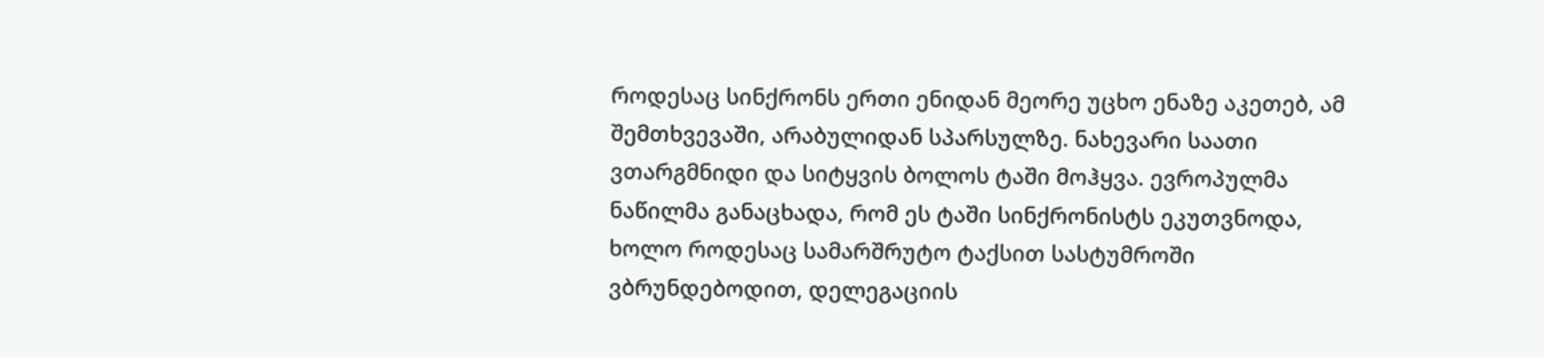როდესაც სინქრონს ერთი ენიდან მეორე უცხო ენაზე აკეთებ, ამ შემთხვევაში, არაბულიდან სპარსულზე. ნახევარი საათი ვთარგმნიდი და სიტყვის ბოლოს ტაში მოჰყვა. ევროპულმა ნაწილმა განაცხადა, რომ ეს ტაში სინქრონისტს ეკუთვნოდა, ხოლო როდესაც სამარშრუტო ტაქსით სასტუმროში ვბრუნდებოდით, დელეგაციის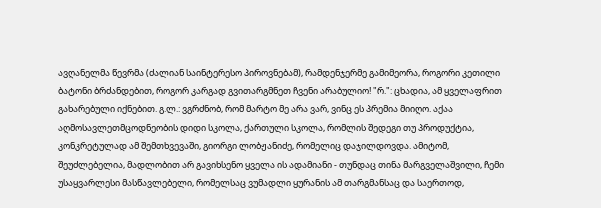ავღანელმა წევრმა (ძალიან საინტერესო პიროვნებამ), რამდენჯერმე გამიმეორა, როგორი კეთილი ბატონი ბრძანდებით, როგორ კარგად გვითარგმნეთ ჩვენი არაბულიო! "რ.": ცხადია, ამ ყველაფრით გახარებული იქნებით. გ.ლ.: ვგრძნობ, რომ მარტო მე არა ვარ, ვინც ეს პრემია მიიღო. აქაა აღმოსავლეთმცოდნეობის დიდი სკოლა, ქართული სკოლა, რომლის შედეგი თუ პროდუქტია, კონკრეტულად ამ შემთხვევაში, გიორგი ლობჟანიძე, რომელიც დაჯილდოვდა. ამიტომ, შეუძლებელია, მადლობით არ გავიხსენო ყველა ის ადამიანი - თუნდაც თინა მარგველაშვილი, ჩემი უსაყვარლესი მასწავლებელი, რომელსაც ვუმადლი ყურანის ამ თარგმანსაც და საერთოდ,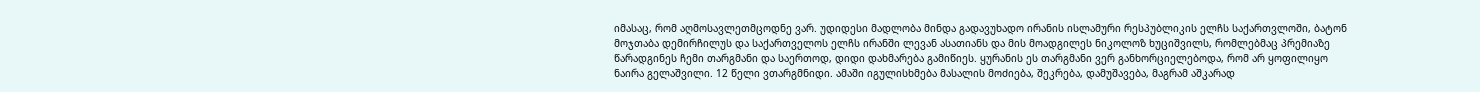იმასაც, რომ აღმოსავლეთმცოდნე ვარ. უდიდესი მადლობა მინდა გადავუხადო ირანის ისლამური რესპუბლიკის ელჩს საქართვლოში, ბატონ მოჯთაბა დემირჩილუს და საქართველოს ელჩს ირანში ლევან ასათიანს და მის მოადგილეს ნიკოლოზ ხუციშვილს, რომლებმაც პრემიაზე წარადგინეს ჩემი თარგმანი და საერთოდ, დიდი დახმარება გამიწიეს. ყურანის ეს თარგმანი ვერ განხორციელებოდა, რომ არ ყოფილიყო ნაირა გელაშვილი. 12 წელი ვთარგმნიდი. ამაში იგულისხმება მასალის მოძიება, შეკრება, დამუშავება, მაგრამ აშკარად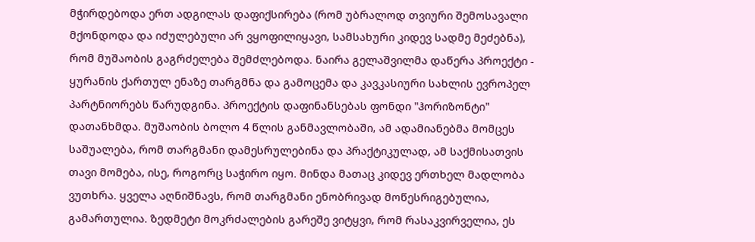მჭირდებოდა ერთ ადგილას დაფიქსირება (რომ უბრალოდ თვიური შემოსავალი მქონდოდა და იძულებული არ ვყოფილიყავი, სამსახური კიდევ სადმე მეძებნა), რომ მუშაობის გაგრძელება შემძლებოდა. ნაირა გელაშვილმა დაწერა პროექტი - ყურანის ქართულ ენაზე თარგმნა და გამოცემა და კავკასიური სახლის ევროპელ პარტნიორებს წარუდგინა. პროექტის დაფინანსებას ფონდი "ჰორიზონტი" დათანხმდა. მუშაობის ბოლო 4 წლის განმავლობაში, ამ ადამიანებმა მომცეს საშუალება, რომ თარგმანი დამესრულებინა და პრაქტიკულად, ამ საქმისათვის თავი მომება, ისე, როგორც საჭირო იყო. მინდა მათაც კიდევ ერთხელ მადლობა ვუთხრა. ყველა აღნიშნავს, რომ თარგმანი ენობრივად მოწესრიგებულია, გამართულია. ზედმეტი მოკრძალების გარეშე ვიტყვი, რომ რასაკვირველია, ეს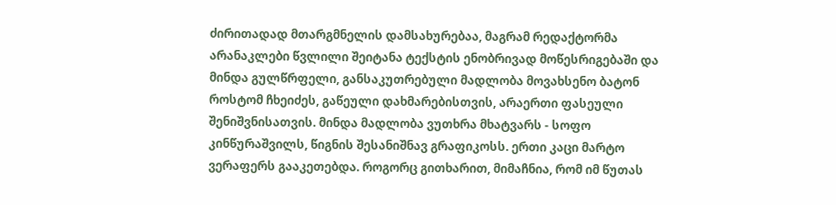ძირითადად მთარგმნელის დამსახურებაა, მაგრამ რედაქტორმა არანაკლები წვლილი შეიტანა ტექსტის ენობრივად მოწესრიგებაში და მინდა გულწრფელი, განსაკუთრებული მადლობა მოვახსენო ბატონ როსტომ ჩხეიძეს, გაწეული დახმარებისთვის, არაერთი ფასეული შენიშვნისათვის. მინდა მადლობა ვუთხრა მხატვარს - სოფო კინწურაშვილს, წიგნის შესანიშნავ გრაფიკოსს. ერთი კაცი მარტო ვერაფერს გააკეთებდა. როგორც გითხარით, მიმაჩნია, რომ იმ წუთას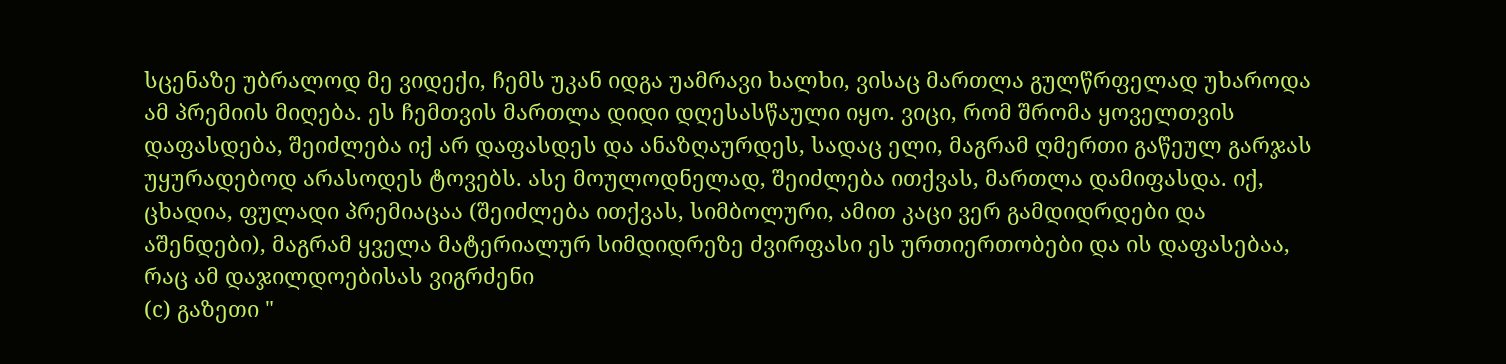სცენაზე უბრალოდ მე ვიდექი, ჩემს უკან იდგა უამრავი ხალხი, ვისაც მართლა გულწრფელად უხაროდა ამ პრემიის მიღება. ეს ჩემთვის მართლა დიდი დღესასწაული იყო. ვიცი, რომ შრომა ყოველთვის დაფასდება, შეიძლება იქ არ დაფასდეს და ანაზღაურდეს, სადაც ელი, მაგრამ ღმერთი გაწეულ გარჯას უყურადებოდ არასოდეს ტოვებს. ასე მოულოდნელად, შეიძლება ითქვას, მართლა დამიფასდა. იქ, ცხადია, ფულადი პრემიაცაა (შეიძლება ითქვას, სიმბოლური, ამით კაცი ვერ გამდიდრდები და აშენდები), მაგრამ ყველა მატერიალურ სიმდიდრეზე ძვირფასი ეს ურთიერთობები და ის დაფასებაა, რაც ამ დაჯილდოებისას ვიგრძენი
(c) გაზეთი "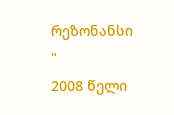რეზონანსი "
2008 წელი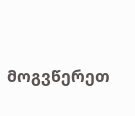მოგვწერეთ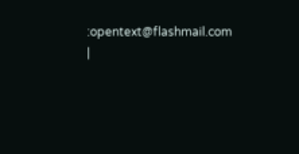:opentext@flashmail.com |